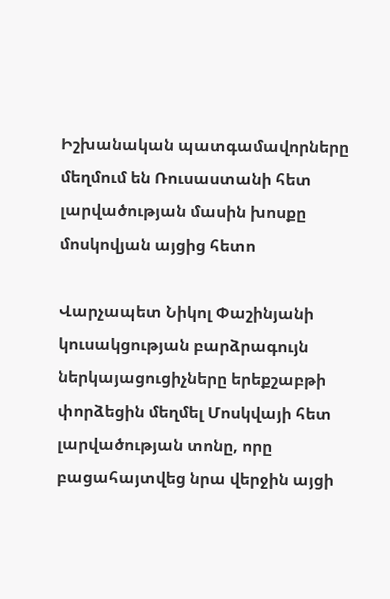Իշխանական պատգամավորները մեղմում են Ռուսաստանի հետ լարվածության մասին խոսքը մոսկովյան այցից հետո

Վարչապետ Նիկոլ Փաշինյանի կուսակցության բարձրագույն ներկայացուցիչները երեքշաբթի փորձեցին մեղմել Մոսկվայի հետ լարվածության տոնը, որը բացահայտվեց նրա վերջին այցի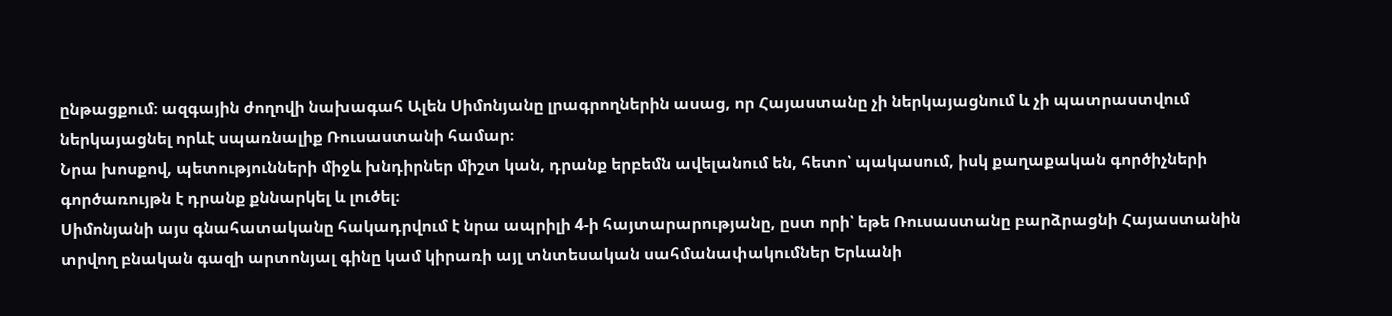ընթացքում։ ազգային ժողովի նախագահ Ալեն Սիմոնյանը լրագրողներին ասաց, որ Հայաստանը չի ներկայացնում և չի պատրաստվում ներկայացնել որևէ սպառնալիք Ռուսաստանի համար։
Նրա խոսքով, պետությունների միջև խնդիրներ միշտ կան, դրանք երբեմն ավելանում են, հետո՝ պակասում, իսկ քաղաքական գործիչների գործառույթն է դրանք քննարկել և լուծել։
Սիմոնյանի այս գնահատականը հակադրվում է նրա ապրիլի 4-ի հայտարարությանը, ըստ որի՝ եթե Ռուսաստանը բարձրացնի Հայաստանին տրվող բնական գազի արտոնյալ գինը կամ կիրառի այլ տնտեսական սահմանափակումներ Երևանի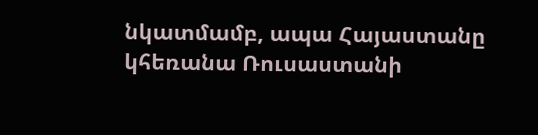նկատմամբ, ապա Հայաստանը կհեռանա Ռուսաստանի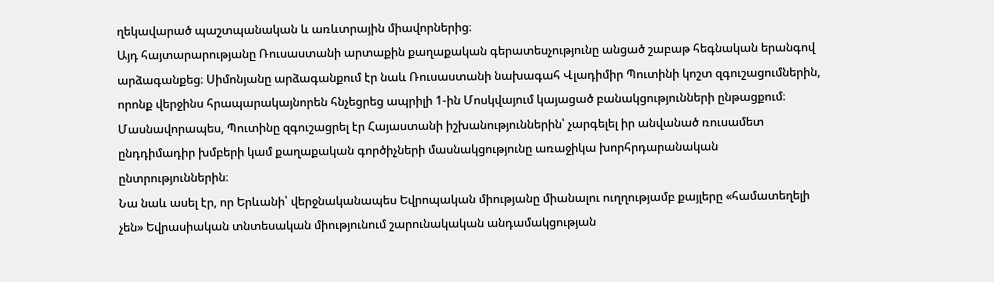ղեկավարած պաշտպանական և առևտրային միավորներից։
Այդ հայտարարությանը Ռուսաստանի արտաքին քաղաքական գերատեսչությունը անցած շաբաթ հեգնական երանգով արձագանքեց։ Սիմոնյանը արձագանքում էր նաև Ռուսաստանի նախագահ Վլադիմիր Պուտինի կոշտ զգուշացումներին, որոնք վերջինս հրապարակայնորեն հնչեցրեց ապրիլի 1-ին Մոսկվայում կայացած բանակցությունների ընթացքում։
Մասնավորապես, Պուտինը զգուշացրել էր Հայաստանի իշխանություններին՝ չարգելել իր անվանած ռուսամետ ընդդիմադիր խմբերի կամ քաղաքական գործիչների մասնակցությունը առաջիկա խորհրդարանական ընտրություններին։
Նա նաև ասել էր, որ Երևանի՝ վերջնականապես Եվրոպական միությանը միանալու ուղղությամբ քայլերը «համատեղելի չեն» Եվրասիական տնտեսական միությունում շարունակական անդամակցության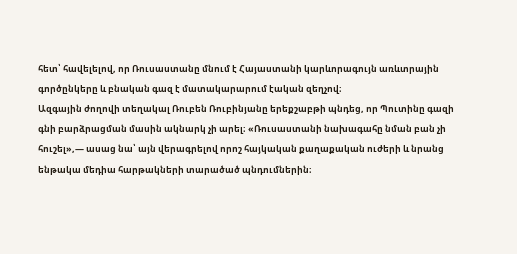հետ՝ հավելելով, որ Ռուսաստանը մնում է Հայաստանի կարևորագույն առևտրային գործընկերը և բնական գազ է մատակարարում էական զեղչով։
Ազգային ժողովի տեղակալ Ռուբեն Ռուբինյանը երեքշաբթի պնդեց, որ Պուտինը գազի գնի բարձրացման մասին ակնարկ չի արել։ «Ռուսաստանի նախագահը նման բան չի հուշել»,— ասաց նա՝ այն վերագրելով որոշ հայկական քաղաքական ուժերի և նրանց ենթակա մեդիա հարթակների տարածած պնդումներին։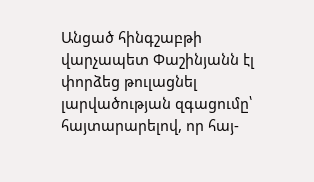Անցած հինգշաբթի վարչապետ Փաշինյանն էլ փորձեց թուլացնել լարվածության զգացումը՝ հայտարարելով, որ հայ-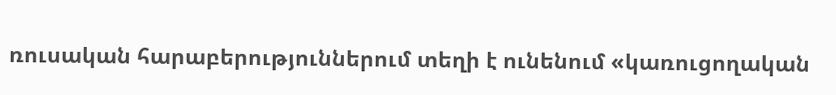ռուսական հարաբերություններում տեղի է ունենում «կառուցողական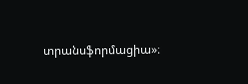տրանսֆորմացիա»։